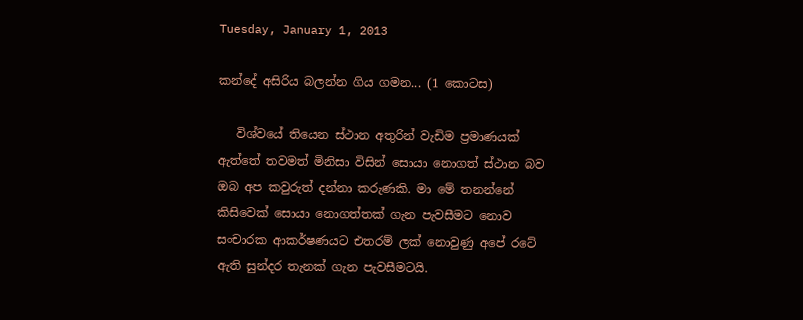Tuesday, January 1, 2013

කන්දේ අසිරිය බලන්න ගිය ගමන... (1 කොටස)

   විශ්වයේ තියෙන ස්ථාන අතුරින් වැඩිම ප්‍රමාණයක් ඇත්තේ තවමත් මිනිසා විසින් සොයා නොගත් ස්ථාන බව ඔබ අප කවුරුත් දන්නා කරුණකි. මා මේ තනන්නේ කිසිවෙක් සොයා නොගත්තක් ගැන පැවසීමට නොව සංචාරක ආකර්ෂණයට එතරම් ලක් නොවුණු අපේ රටේ ඇති සුන්දර තැනක් ගැන පැවසීමටයි.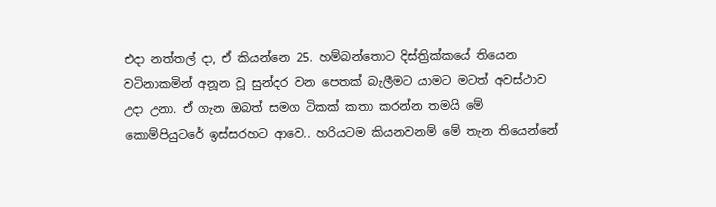එදා නත්තල් දා, ඒ කියන්නෙ 25. හම්බන්තොට දිස්ත්‍රික්කයේ තියෙන වටිනාකමින් අනූන වූ සුන්දර වන පෙතක් බැලීමට යාමට මටත් අවස්ථාව උදා උනා. ඒ ගැන ඔබත් සමග ටිකක් කතා කරන්න තමයි මේ කොම්පියුටරේ ඉස්සරහට ආවෙ.. හරියටම කියනවනම් මේ තැන තියෙන්නේ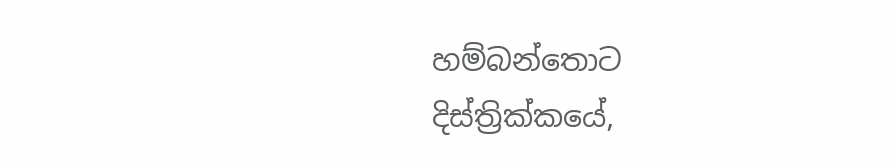හම්බන්තොට දිස්ත්‍රික්කයේ,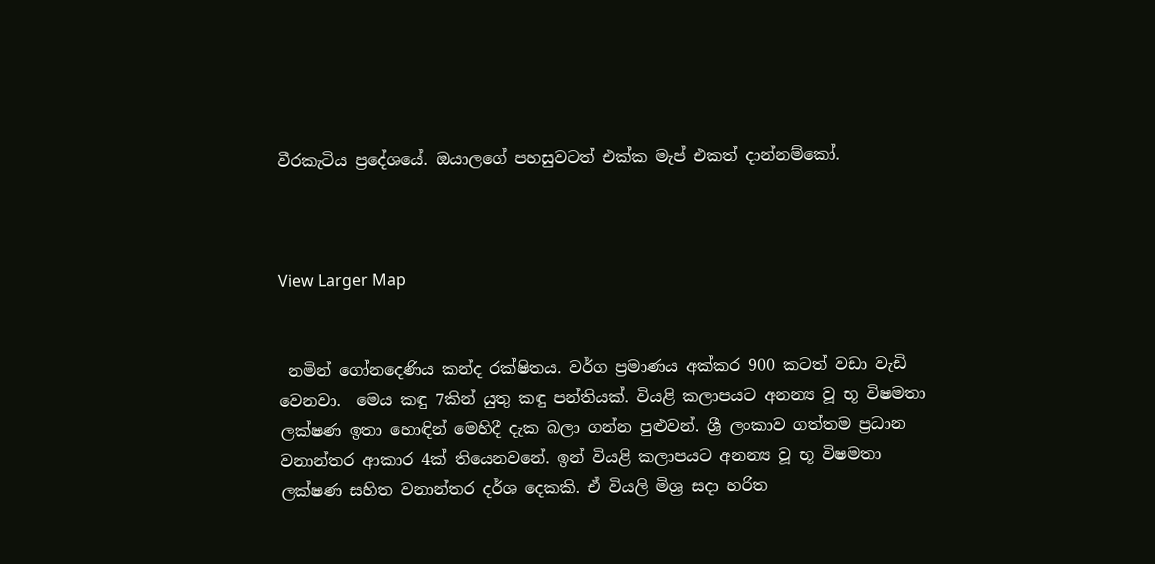වීරකැටිය ප්‍රදේශයේ. ඔයාලගේ පහසුවටත් එක්ක මැප් එකත් දාන්නම්කෝ.



View Larger Map


 නමින් ගෝනදෙණිය කන්ද රක්ෂිතය. වර්ග ප්‍රමාණය අක්කර 900 කටත් වඩා වැඩි වෙනවා.  මෙය කඳු 7කින් යුතු කඳු පන්තියක්. වියළි කලාපයට අනන්‍ය වූ භූ විෂමතා ලක්ෂණ ඉතා හොඳින් මෙහිදී දැක බලා ගන්න පුළුවන්. ශ්‍රී ලංකාව ගත්තම ප්‍රධාන වනාන්තර ආකාර 4ක් තියෙනවනේ. ඉන් වියළි කලාපයට අනන්‍ය වූ භූ විෂමතා ලක්ෂණ සහිත වනාන්තර දර්ශ දෙකකි. ඒ වියලි මිශ්‍ර සදා හරිත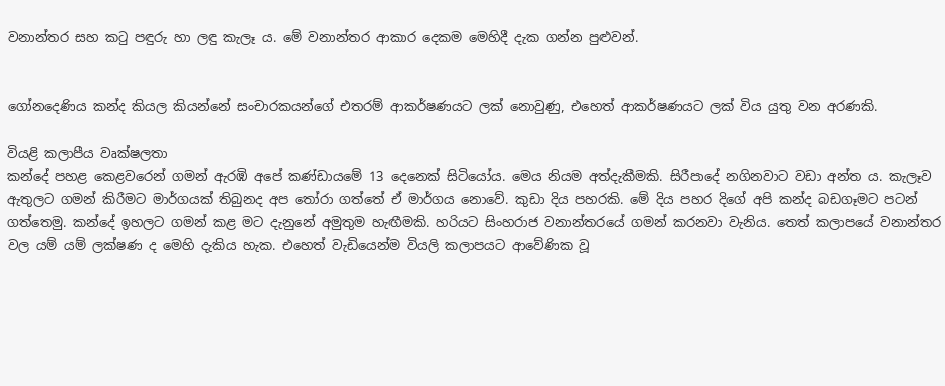වනාන්තර සහ කටු පඳුරු හා ලඳු කැලෑ ය. මේ වනාන්තර ආකාර දෙකම මෙහිදී දැක ගන්න පුළුවන්.


ගෝනදෙණිය කන්ද කියල කියන්නේ සංචාරකයන්ගේ එතරම් ආකර්ෂණයට ලක් නොවුණු, එහෙත් ආකර්ෂණයට ලක් විය යුතු වන අරණකි.

වියළි කලාපීය වෘක්ෂලතා
කන්දේ පහළ කෙළවරෙන් ගමන් ඇරඹි අපේ කණ්ඩායමේ 13 දෙනෙක් සිටියෝය. මෙය නියම අත්දැකීමකි. සිරීපාදේ නගිනවාට වඩා අන්ත ය. කැලෑව ඇතුලට ගමන් කිරීමට මාර්ගයක් තිබුනද අප තෝරා ගත්තේ ඒ මාර්ගය නොවේ. කුඩා දිය පහරකි. මේ දිය පහර දිගේ අපි කන්ද බඩගෑමට පටන් ගත්තෙමු. කන්දේ ඉහලට ගමන් කළ මට දැනුනේ අමුතුම හැඟීමකි. හරියට සිංහරාජ වනාන්තරයේ ගමන් කරනවා වැනිය. තෙත් කලාපයේ වනාන්තර වල යම් යම් ලක්ෂණ ද මෙහි දැකිය හැක. එහෙත් වැඩියෙන්ම වියලි කලාපයට ආවේණික වූ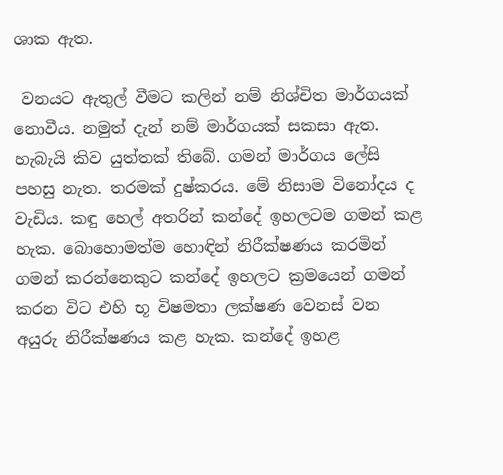ශාක ඇත.

 වනයට ඇතුල් වීමට කලින් නම් නිශ්චිත මාර්ගයක් නොවීය. නමුත් දැන් නම් මාර්ගයක් සකසා ඇත. හැබැයි කිව යුත්තක් තිබේ. ගමන් මාර්ගය ලේසි පහසු නැත. තරමක් දුෂ්කරය. මේ නිසාම විනෝදය ද වැඩිය. කඳු හෙල් අතරින් කන්දේ ඉහලටම ගමන් කළ හැක. බොහොමත්ම හොඳින් නිරීක්ෂණය කරමින් ගමන් කරන්නෙකුට කන්දේ ඉහලට ක්‍රමයෙන් ගමන් කරන විට එහි භූ විෂමතා ලක්ෂණ වෙනස් වන අයුරු නිරීක්ෂණය කළ හැක. කන්දේ ඉහළ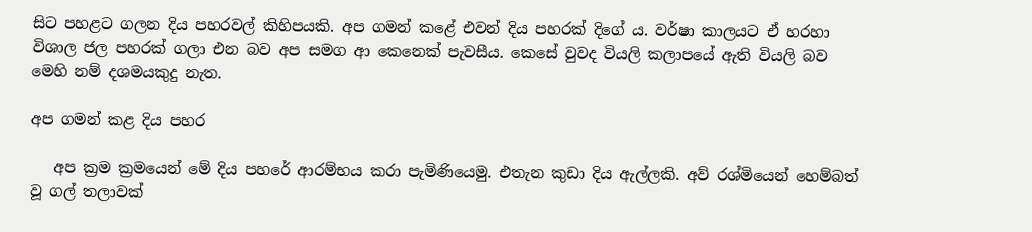සිට පහළට ගලන දිය පහරවල් කිහිපයකි. අප ගමන් කළේ එවන් දිය පහරක් දිගේ ය. වර්ෂා කාලයට ඒ හරහා විශාල ජල පහරක් ගලා එන බව අප සමග ආ කෙනෙක් පැවසීය. කෙසේ වුවද වියලි කලාපයේ ඇති වියලි බව මෙහි නම් දශමයකුදු නැත.

අප ගමන් කළ දිය පහර

   අප ක්‍රම ක්‍රමයෙන් මේ දිය පහරේ ආරම්භය කරා පැමිණියෙමු. එතැන කුඩා දිය ඇල්ලකි. අව් රශ්මියෙන් හෙම්බත් වූ ගල් තලාවක්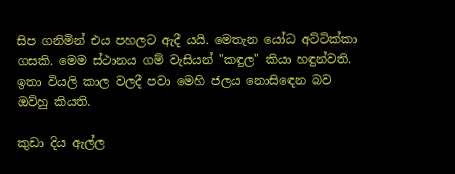සිප ගනිමින් එය පහලට ඇදී යයි. මෙතැන යෝධ අට්ටික්කා ගසකි. මෙම ස්ථානය ගම් වැසියන් "කඳුල" කියා හඳුන්වති. ඉතා වියලි කාල වලදී පවා මෙහි ජලය නොසිඳෙන බව ඔව්හු කියති.

කුඩා දිය ඇල්ල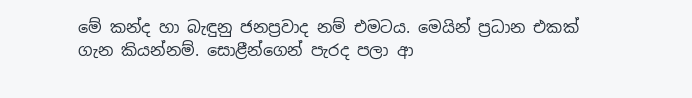මේ කන්ද හා බැඳුනු ජනප්‍රවාද නම් එමටය. මෙයින් ප්‍රධාන එකක් ගැන කියන්නම්. සොළීන්ගෙන් පැරද පලා ආ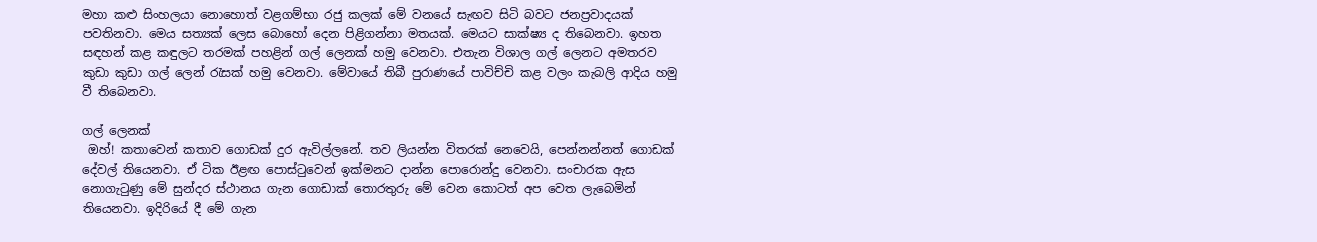මහා කළු සිංහලයා නොහොත් වළගම්භා රජු කලක් මේ වනයේ සැඟව සිටි බවට ජනප්‍රවාදයක් පවතිනවා. මෙය සත්‍යක් ලෙස බොහෝ දෙන පිළිගන්නා මතයක්. මෙයට සාක්ෂ්‍ය ද තිබෙනවා. ඉහත සඳහන් කළ කඳුලට තරමක් පහළින් ගල් ලෙනක් හමු වෙනවා. එතැන විශාල ගල් ලෙනට අමතරව කුඩා කුඩා ගල් ලෙන් රැසක් හමු වෙනවා. මේවායේ තිබී පුරාණයේ පාවිච්චි කළ වලං කැබලි ආදිය හමු වී තිබෙනවා.

ගල් ලෙනක්
 ඔහ්! කතාවෙන් කතාව ගොඩක් දුර ඇවිල්ලනේ. තව ලියන්න විතරක් නෙවෙයි, පෙන්නන්නත් ගොඩක් දේවල් තියෙනවා. ඒ ටික ඊළඟ පොස්ටුවෙන් ඉක්මනට දාන්න පොරොන්දු වෙනවා. සංචාරක ඇස නොගැටුණු මේ සුන්දර ස්ථානය ගැන ගොඩාක් තොරතුරු මේ වෙන කොටත් අප වෙත ලැබෙමින් තියෙනවා. ඉදිරියේ දී මේ ගැන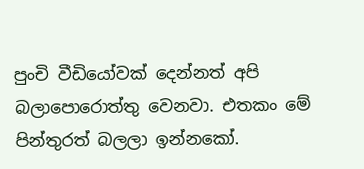පුංචි වීඩියෝවක් දෙන්නත් අපි බලාපොරොත්තු වෙනවා. එතකං මේ පින්තුරත් බලලා ඉන්නකෝ.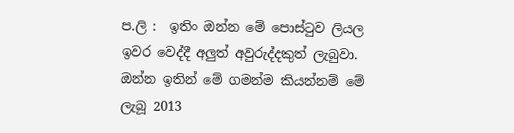ප.ලි :  ඉතිං ඔන්න මේ පොස්ටුව ලියල ඉවර වෙද්දී අලුත් අවුරුද්දකුත් ලැබුවා. ඔන්න ඉතින් මේ ගමන්ම කියන්නම් මේ ලැබූ 2013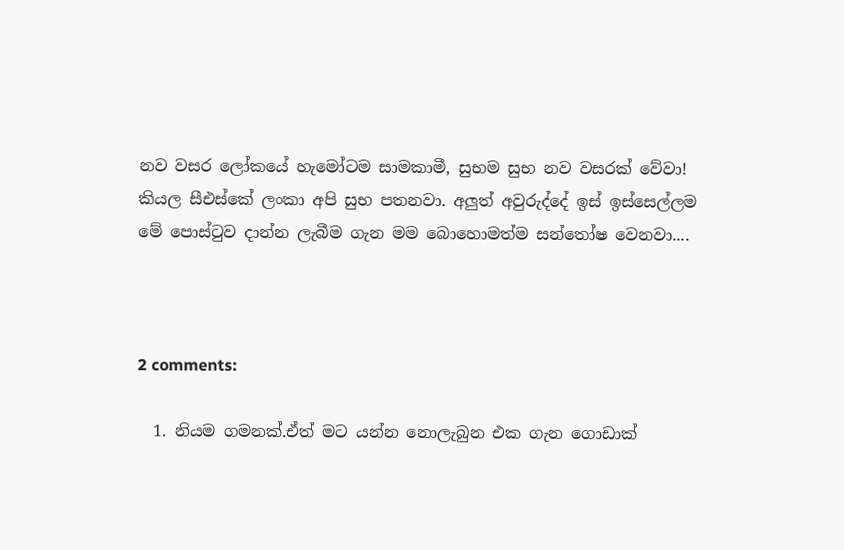නව වසර ලෝකයේ හැමෝටම සාමකාමී, සුභම සුභ නව වසරක් වේවා! කියල සීඑස්කේ ලංකා අපි සුභ පතනවා. අලුත් අවුරුද්දේ ඉස් ඉස්සෙල්ලම මේ පොස්ටුව දාන්න ලැබීම ගැන මම බොහොමත්ම සන්තෝෂ වෙනවා....



2 comments:

  1. නියම ගමනක්.ඒත් මට යන්න නොලැබුන එක ගැන ගොඩාක්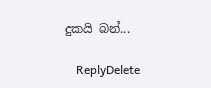දුකයි බන්...

    ReplyDelete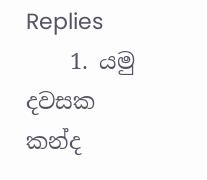Replies
    1. යමු දවසක කන්ද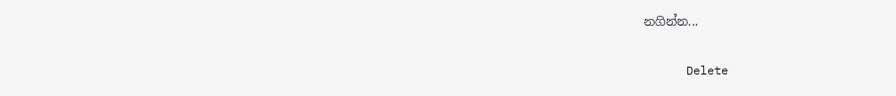නගින්න...

      Delete